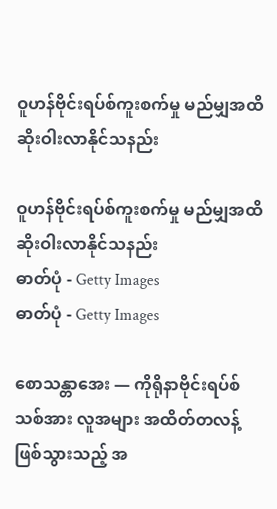ဝူဟန်ဗိုင်းရပ်စ်ကူးစက်မှု မည်မျှအထိ ဆိုးဝါးလာနိုင်သနည်း

ဝူဟန်ဗိုင်းရပ်စ်ကူးစက်မှု မည်မျှအထိ ဆိုးဝါးလာနိုင်သနည်း
ဓာတ်ပုံ - Getty Images
ဓာတ်ပုံ - Getty Images

စောသန္တာအေး — ကိုရိုနာဗိုင်းရပ်စ်သစ်အား လူအများ အထိတ်တလန့် ဖြစ်သွားသည့် အ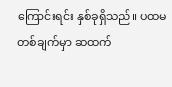ကြောင်းရင်း နှစ်ခုရှိသည်။ ပထမတစ်ချက်မှာ ဆထက်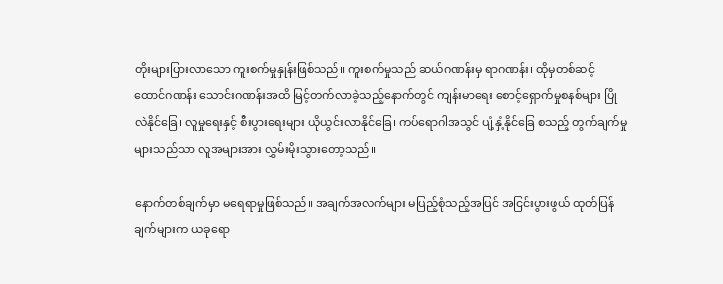တိုးများပြားလာသော ကူးစက်မှုနှုန်းဖြစ်သည်။ ကူးစက်မှုသည် ဆယ်ဂဏန်းမှ ရာဂဏန်း၊ ထိုမှတစ်ဆင့် ထောင်ဂဏန်း သောင်းဂဏန်းအထိ မြင့်တက်လာခဲ့သည့်နောက်တွင် ကျန်းမာရေး စောင့်ရှောက်မှုစနစ်များ ပြိုလဲနိုင်ခြေ၊ လူမှုရေးနှင့် စီးပွားရေးများ ယိုယွင်းလာနိုင်ခြေ၊ ကပ်ရောဂါအသွင် ပျံ့နှံ့နိုင်ခြေ စသည့် တွက်ချက်မှုများသည်သာ လူအများအား လွှမ်းမိုးသွားတော့သည်။

နောက်တစ်ချက်မှာ မရေရာမှုဖြစ်သည်။ အချက်အလက်များ မပြည့်စုံသည့်အပြင် အငြင်းပွားဖွယ် ထုတ်ပြန်ချက်များက ယခုရော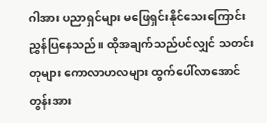ဂါအား ပညာရှင်များ မဖြေရှင်းနိုင်သေးကြောင်း ညွှန်ပြနေသည်။ ထိုအချက်သည်ပင်လျှင် သတင်းတုများ ကောလာဟလများ ထွက်ပေါ်လာအောင် တွန်းအား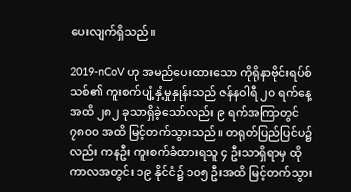ပေးလျက်ရှိသည်။

2019-nCoV ဟု အမည်ပေးထားသော ကိုရိုနာဗိုင်းရပ်စ်သစ်၏ ကူးစက်ပျံ့နှံ့မှုနှုန်းသည် ဇန်နဝါရီ ၂၀ ရက်နေ့အထိ ၂၈၂ ခုသာရှိခဲ့သော်လည်း ၉ ရက်အကြာတွင် ၇၈၀၀ အထိ မြင့်တက်သွားသည်။ တရုတ်ပြည်ပြင်ပ၌လည်း ကနဦး ကူးစက်ခံထားရသူ ၄ ဦးသာရှိရာမှ ထိုကာလအတွင်း ၁၉ နိုင်ငံ၌ ၁၀၅ ဦးအထိ မြင့်တက်သွား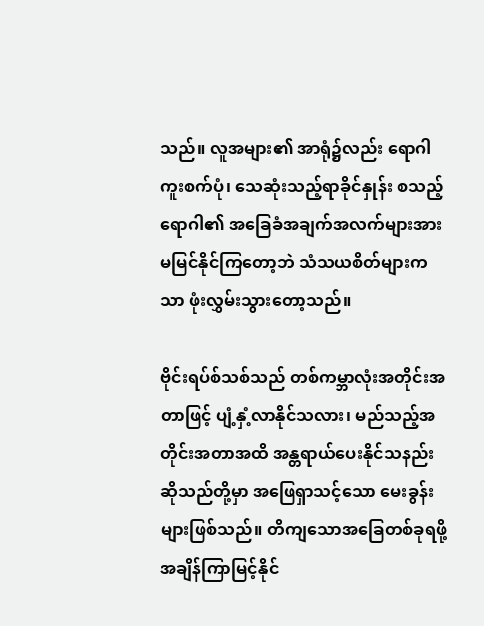သည်။ လူအများ၏ အာရုံ၌လည်း ရောဂါကူးစက်ပုံ၊ သေဆုံးသည့်ရာခိုင်နှုန်း စသည့် ရောဂါ၏ အခြေခံအချက်အလက်များအား မမြင်နိုင်ကြတော့ဘဲ သံသယစိတ်များကသာ ဖုံးလွှမ်းသွားတော့သည်။

ဗိုင်းရပ်စ်သစ်သည် တစ်ကမ္ဘာလုံးအတိုင်းအတာဖြင့် ပျံ့နှံ့လာနိုင်သလား၊ မည်သည့်အတိုင်းအတာအထိ အန္တရာယ်ပေးနိုင်သနည်း ဆိုသည်တို့မှာ အဖြေရှာသင့်သော မေးခွန်းများဖြစ်သည်။ တိကျသောအခြေတစ်ခုရဖို့ အချိန်ကြာမြင့်နိုင်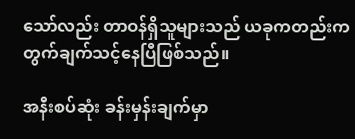သော်လည်း တာဝန်ရှိသူများသည် ယခုကတည်းက တွက်ချက်သင့်နေပြီဖြစ်သည်။

အနီးစပ်ဆုံး ခန်းမှန်းချက်မှာ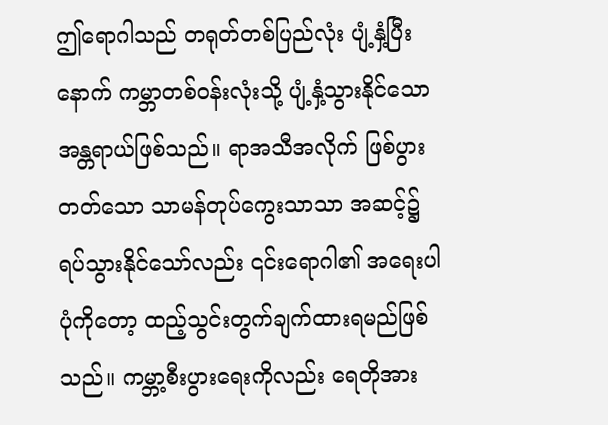ဤရောဂါသည် တရုတ်တစ်ပြည်လုံး ပျံ့နှံ့ပြီးနောက် ကမ္ဘာတစ်ဝန်းလုံးသို့ ပျံ့နှံ့သွားနိုင်သော အန္တရာယ်ဖြစ်သည်။ ရာအသီအလိုက် ဖြစ်ပွားတတ်သော သာမန်တုပ်ကွေးသာသာ အဆင့်၌ ရပ်သွားနိုင်သော်လည်း ၎င်းရောဂါ၏ အရေးပါပုံကိုတော့ ထည့်သွင်းတွက်ချက်ထားရမည်ဖြစ်သည်။ ကမ္ဘာ့စီးပွားရေးကိုလည်း ရေတိုအား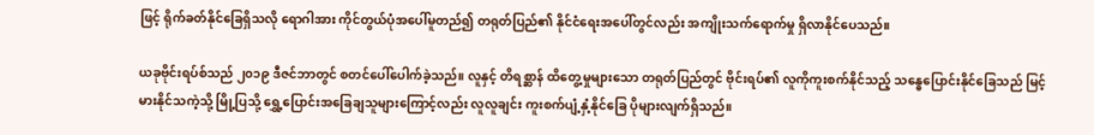ဖြင့် ရိုက်ခတ်နိုင်ခြေရှိသလို ရောဂါအား ကိုင်တွယ်ပုံအပေါ်မူတည်၍ တရုတ်ပြည်၏ နိုင်ငံရေးအပေါ်တွင်လည်း အကျိုးသက်ရောက်မှု ရှိလာနိုင်ပေသည်။

ယခုဗိုင်းရပ်စ်သည် ၂၀၁၉ ဒီဇင်ဘာတွင် စတင်ပေါ်ပေါက်ခဲ့သည်။ လူနှင့် တိရစ္ဆာန် ထိတွေ့မှုများသော တရုတ်ပြည်တွင် ဗိုင်းရပ်၏ လူကိုကူးစက်နိုင်သည့် သန္ဓေပြောင်းနိုင်ခြေသည် မြင့်မားနိုင်သကဲ့သို့ မြို့ပြသို့ ရွှေ့ပြောင်းအခြေချသူများကြောင့်လည်း လူလူချင်း ကူးစက်ပျံ့နှံ့နိုင်ခြေ ပိုများလျက်ရှိသည်။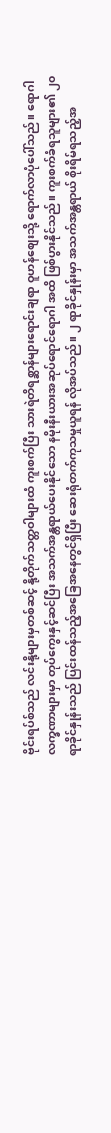ဗိုင်းရပ်စ်သည် လင်းနို့များမှတစ်ဆင့် နို့တိုက်သတ္တဝါများထံ ကူးစက်ပြီး သားရဲတိရစ္ဆာန်များရောင်းချရာ ဝူဟန်စျေးသို့ ရောက်လာပုံပေါ်သည်။ ရောဂါလက္ခဏာများမှာ တုပ်ကွေးနှင့်ဆင်ပြီး အသက်အန္တရာယ်ပေးနိုင်သော နမိုးနီးယားအဆုပ်ရောင်ရောဂါ အထိ ဖြစ်ပွားနိုင်သည်။ ကူးစက်ခံရသူများ၏ ၂၀ ရာခိုင်နှုန်းသည် ပြင်းထန်သည့်အခြေအနေတွင်ရှိပြီး ဆေးရုံတက်ကုသမှုယူရန် လိုအပ်သည်။ ၂ ရာခိုင်နှုန်းမှာ အသက်အန္တရာယ် စိုးရိမ်ရသည့်အ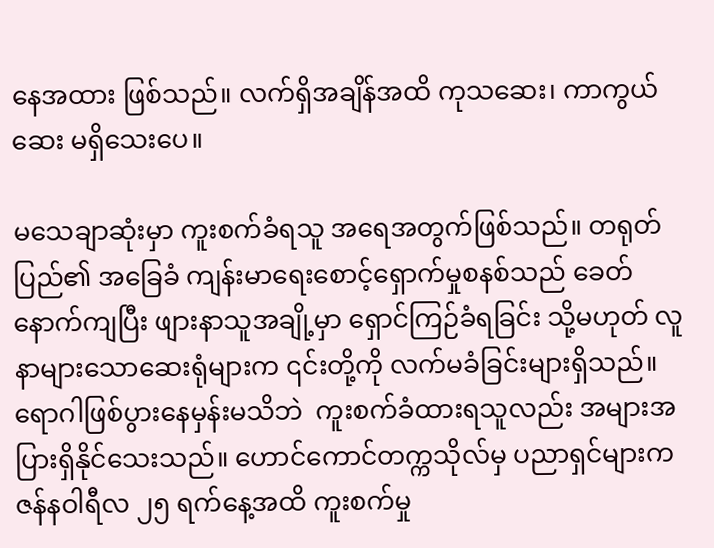နေအထား ဖြစ်သည်။ လက်ရှိအချိန်အထိ ကုသဆေး၊ ကာကွယ်ဆေး မရှိသေးပေ။

မသေချာဆုံးမှာ ကူးစက်ခံရသူ အရေအတွက်ဖြစ်သည်။ တရုတ်ပြည်၏ အခြေခံ ကျန်းမာရေးစောင့်ရှောက်မှုစနစ်သည် ခေတ်နောက်ကျပြီး ဖျားနာသူအချို့မှာ ရှောင်ကြဉ်ခံရခြင်း သို့မဟုတ် လူနာများသောဆေးရုံများက ၎င်းတို့ကို လက်မခံခြင်းများရှိသည်။ ရောဂါဖြစ်ပွားနေမှန်းမသိဘဲ  ကူးစက်ခံထားရသူလည်း အများအပြားရှိနိုင်သေးသည်။ ဟောင်ကောင်တက္ကသိုလ်မှ ပညာရှင်များက ဇန်နဝါရီလ ၂၅ ရက်နေ့အထိ ကူးစက်မှု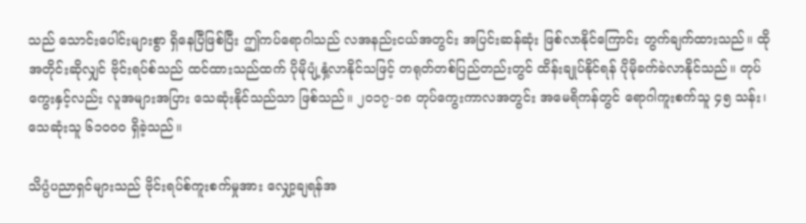သည် သောင်းပေါင်းများစွာ ရှိနေပြီဖြစ်ပြီး ဤကပ်ရောဂါသည် လအနည်းငယ်အတွင်း အပြင်းဆန်ဆုံး ဖြစ်လာနိုင်ကြောင်း တွက်ချက်ထားသည်။ ထိုအတိုင်းဆိုလျှင် ဗိုင်းရပ်စ်သည် ထင်ထားသည်ထက် ပိုမိုပျံ့နှံ့လာနိုင်သဖြင့် တရုတ်တစ်ပြည်တည်းတွင် ထိန်းချုပ်နိုင်ရန် ပိုမိုခက်ခဲလာနိုင်သည်။ တုပ်ကွေးနှင့်လည်း လူအများအပြား သေဆုံးနိုင်သည်သာ ဖြစ်သည်။ ၂၀၁၇-၁၈ တုပ်ကွေးကာလအတွင်း အမေရိကန်တွင် ရောဂါကူးစက်သူ ၄၅ သန်း၊ သေဆုံးသူ ၆၁၀၀၀ ရှိခဲ့သည်။

သိပ္ပံပညာရှင်များသည် ဗိုင်းရပ်စ်ကူးစက်မှုအား လျှော့ချရန်အ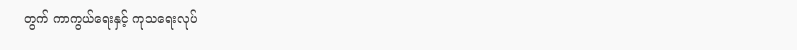တွက် ကာကွယ်ရေးနှင့် ကုသရေးလုပ်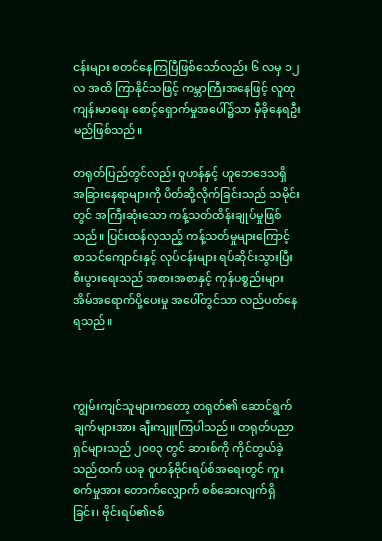ငန်းများ စတင်နေကြပြီဖြစ်သော်လည်း ၆ လမှ ၁၂ လ အထိ ကြာနိုင်သဖြင့် ကမ္ဘာကြီးအနေဖြင့် လူထုကျန်းမာရေး စောင့်ရှောက်မှုအပေါ်၌သာ မှီခိုနေရဦးမည်ဖြစ်သည်။

တရုတ်ပြည်တွင်လည်း ဝူဟန်နှင့် ဟူဘေဒေသရှိ အခြားနေရာများကို ပိတ်ဆို့လိုက်ခြင်းသည် သမိုင်းတွင် အကြီးဆုံးသော ကန့်သတ်ထိန်းချုပ်မှုဖြစ်သည်။ ပြင်းထန်လှသည့် ကန့်သတ်မှုများကြောင့် စာသင်ကျောင်းနှင့် လုပ်ငန်းများ ရပ်ဆိုင်းသွားပြီး စီးပွားရေးသည် အစားအစာနှင့် ကုန်ပစ္စည်းများ အိမ်အရောက်ပို့ပေးမှု အပေါ်တွင်သာ လည်ပတ်နေရသည်။



ကျွမ်းကျင်သူများကတော့ တရုတ်၏ ဆောင်ရွက်ချက်များအား ချီးကျူးကြပါသည်။ တရုတ်ပညာရှင်များသည် ၂၀၀၃ တွင် ဆားစ်ကို ကိုင်တွယ်ခဲ့သည်ထက် ယခု ဝူဟန်ဗိုင်းရပ်စ်အရေးတွင် ကူးစက်မှုအား တောက်လျှောက် စစ်ဆေးလျက်ရှိခြင်း၊ ဗိုင်းရပ်၏ဇစ်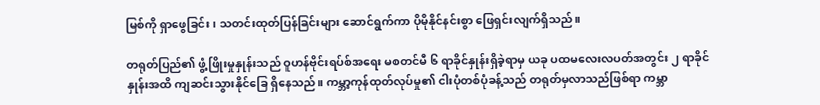မြစ်ကို ရှာဖွေခြင်း၊ သတင်းထုတ်ပြန်ခြင်းများ ဆောင်ရွက်ကာ ပိုမိုနိုင်နင်းစွာ ဖြေရှင်းလျက်ရှိသည်။

တရုတ်ပြည်၏ ဖွံ့ဖြိုးမှုနှုန်းသည် ဝူဟန်ဗိုင်းရပ်စ်အရေး မစတင်မီ ၆ ရာခိုင်နှုန်းရှိခဲ့ရာမှ ယခု ပထမလေးလပတ်အတွင်း ၂ ရာခိုင်နှုန်းအထိ ကျဆင်းသွားနိုင်ခြေ ရှိနေသည်။ ကမ္ဘာ့ကုန်ထုတ်လုပ်မှု၏ ငါးပုံတစ်ပုံခန့်သည် တရုတ်မှလာသည်ဖြစ်ရာ ကမ္ဘာ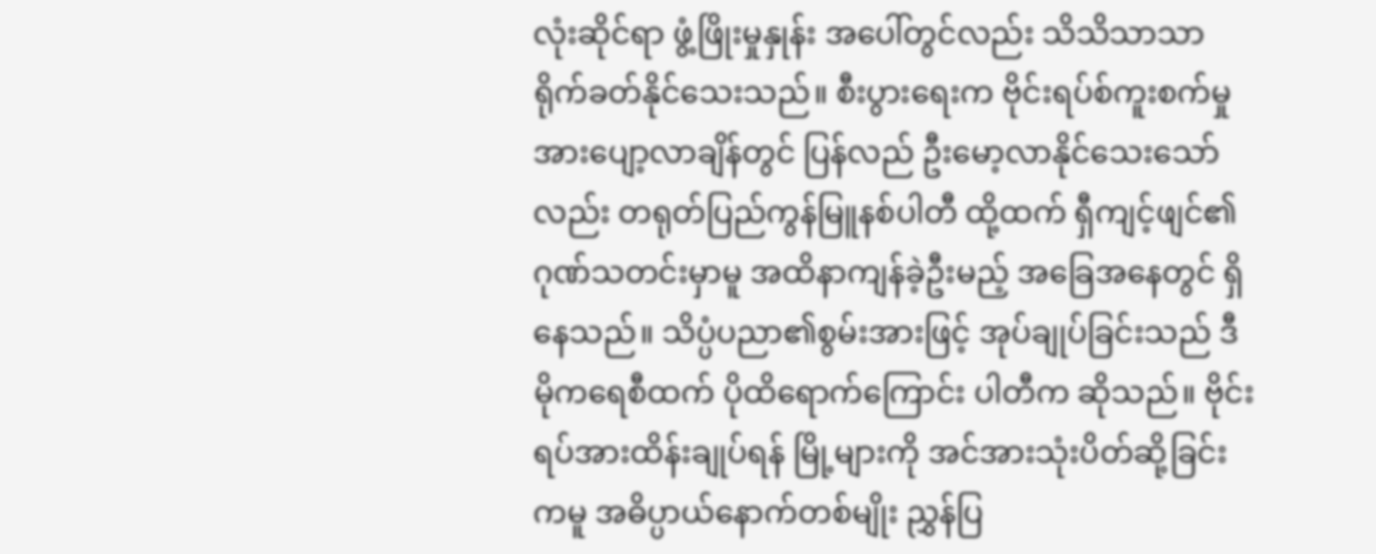လုံးဆိုင်ရာ ဖွံ့ဖြိုးမှုနှုန်း အပေါ်တွင်လည်း သိသိသာသာ ရိုက်ခတ်နိုင်သေးသည်။ စီးပွားရေးက ဗိုင်းရပ်စ်ကူးစက်မှု အားပျော့လာချိန်တွင် ပြန်လည် ဦးမော့လာနိုင်သေးသော်လည်း တရုတ်ပြည်ကွန်မြူနစ်ပါတီ ထို့ထက် ရှီကျင့်ဖျင်၏ ဂုဏ်သတင်းမှာမူ အထိနာကျန်ခဲ့ဦးမည့် အခြေအနေတွင် ရှိနေသည်။ သိပ္ပံပညာ၏စွမ်းအားဖြင့် အုပ်ချုပ်ခြင်းသည် ဒီမိုကရေစီထက် ပိုထိရောက်ကြောင်း ပါတီက ဆိုသည်။ ဗိုင်းရပ်အားထိန်းချုပ်ရန် မြို့များကို အင်အားသုံးပိတ်ဆို့ခြင်းကမူ အဓိပ္ပာယ်နောက်တစ်မျိုး ညွှန်ပြ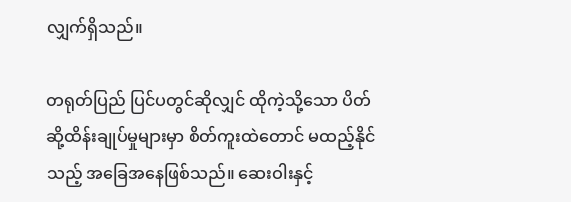လျှက်ရှိသည်။

တရုတ်ပြည် ပြင်ပတွင်ဆိုလျှင် ထိုကဲ့သို့သော ပိတ်ဆို့ထိန်းချုပ်မှုများမှာ စိတ်ကူးထဲတောင် မထည့်နိုင်သည့် အခြေအနေဖြစ်သည်။ ဆေးဝါးနှင့်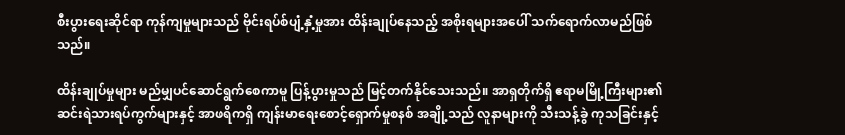စီးပွားရေးဆိုင်ရာ ကုန်ကျမှုများသည် ဗိုင်းရပ်စ်ပျံ့နှံ့မှုအား ထိန်းချုပ်နေသည့် အစိုးရများအပေါ် သက်ရောက်လာမည်ဖြစ်သည်။

ထိန်းချုပ်မှုများ မည်မျှပင်ဆောင်ရွက်စေကာမူ ပြန့်ပွားမှုသည် မြင့်တက်နိုင်သေးသည်။ အာရှတိုက်ရှိ ဧရာမမြို့ကြီးများ၏ ဆင်းရဲသားရပ်ကွက်များနှင့် အာဖရိကရှိ ကျန်းမာရေးစောင့်ရှောက်မှုစနစ် အချို့သည် လူနာများကို သီးသန့်ခွဲ ကုသခြင်းနှင့်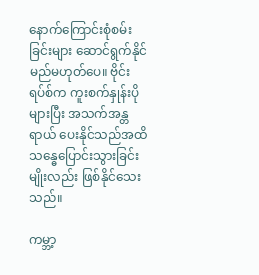နောက်ကြောင်းစုံစမ်းခြင်းများ ဆောင်ရွက်နိုင်မည်မဟုတ်ပေ။ ဗိုင်းရပ်စ်က ကူးစက်နှုန်းပိုများပြီး အသက်အန္တရာယ် ပေးနိုင်သည်အထိ သန္ဓေပြောင်းသွားခြင်းမျိုးလည်း ဖြစ်နိုင်သေးသည်။

ကမ္ဘာ့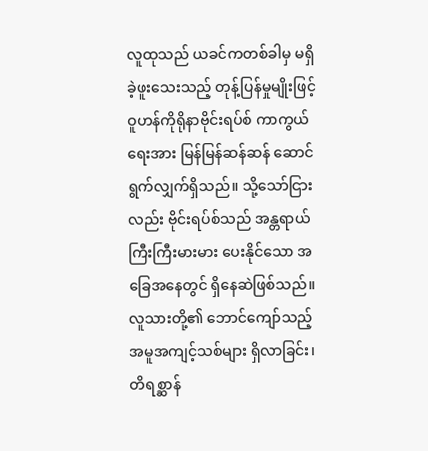လူထုသည် ယခင်ကတစ်ခါမှ မရှိခဲ့ဖူးသေးသည့် တုန့်ပြန်မှုမျိုးဖြင့် ဝူဟန်ကိုရိုနာဗိုင်းရပ်စ် ကာကွယ်ရေးအား မြန်မြန်ဆန်ဆန် ဆောင်ရွက်လျှက်ရှိသည်။ သို့သော်ငြားလည်း ဗိုင်းရပ်စ်သည် အန္တရာယ်ကြီးကြီးမားမား ပေးနိုင်သော အခြေအနေတွင် ရှိနေဆဲဖြစ်သည်။ လူသားတို့၏ ဘောင်ကျော်သည့် အမူအကျင့်သစ်များ ရှိလာခြင်း၊ တိရစ္ဆာန်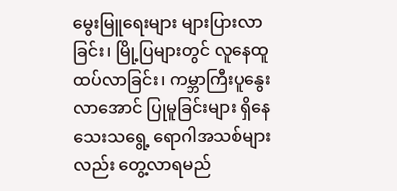မွေးမြူရေးများ များပြားလာခြင်း၊ မြို့ပြများတွင် လူနေထူထပ်လာခြင်း၊ ကမ္ဘာကြီးပူနွေးလာအောင် ပြုမူခြင်းများ ရှိနေသေးသရွေ့ ရောဂါအသစ်များလည်း တွေ့လာရမည်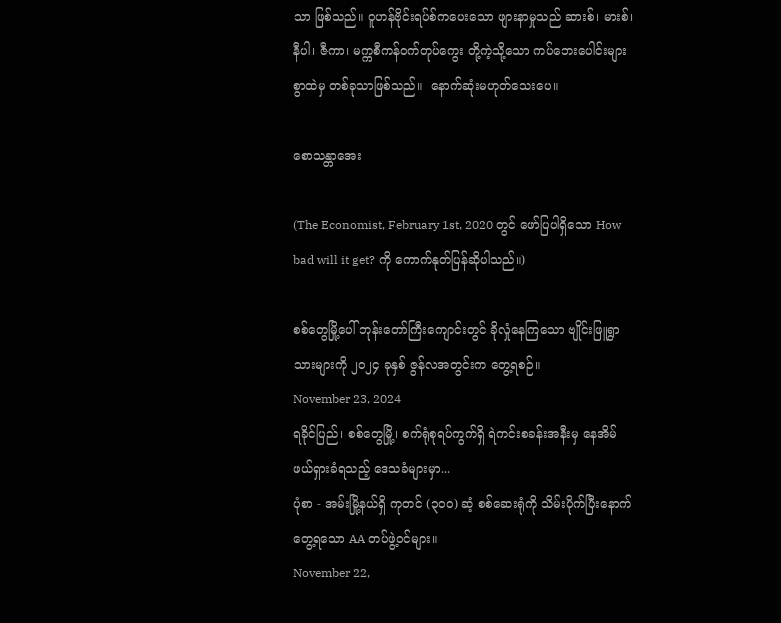သာ ဖြစ်သည်။ ဝူဟန်ဗိုင်းရပ်စ်ကပေးသော ဖျားနာမှုသည် ဆားစ်၊ မားစ်၊ နီပါ၊ ဇီကာ၊ မက္ကစီကန်ဝက်တုပ်ကွေး တို့ကဲ့သို့သော ကပ်ဘေးပေါင်းများစွာထဲမှ တစ်ခုသာဖြစ်သည်။  နောက်ဆုံးမဟုတ်သေးပေ။

စောသန္တာအေး

(The Economist, February 1st, 2020 တွင် ဖော်ပြပါရှိသော How bad will it get? ကို ကောက်နုတ်ပြန်ဆိုပါသည်။)

စစ်တွေမြို့ပေါ် ဘုန်းတော်ကြီးကျောင်းတွင် ခိုလှုံနေကြသော ဗျိုင်းဖြူရွာသားများကို ၂၀၂၄ ခုနှစ် ဇွန်လအတွင်းက တွေ့ရစဉ်။
November 23, 2024
ရခိုင်ပြည်၊ စစ်တွေမြို့၊ စက်ရုံစုရပ်ကွက်ရှိ ရဲကင်းစခန်းအနီးမှ နေအိမ်ဖယ်ရှားခံရသည့် ဒေသခံများမှာ...
ပုံစာ - အမ်းမြို့နယ်ရှိ ကုတင် (၃၀၀) ဆံ့ စစ်ဆေးရုံကို သိမ်းပိုက်ပြီးနောက် တွေ့ရသော AA တပ်ဖွဲ့ဝင်များ။
November 22,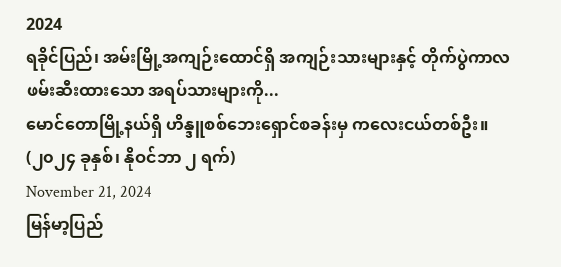2024
ရခိုင်ပြည်၊ အမ်းမြို့အကျဉ်းထောင်ရှိ အကျဉ်းသားများနှင့် တိုက်ပွဲကာလ ဖမ်းဆီးထားသော အရပ်သားများကို...
မောင်တောမြို့နယ်ရှိ ဟိန္ဒူစစ်ဘေးရှောင်စခန်းမှ ကလေးငယ်တစ်ဦး။ (၂၀၂၄ ခုနှစ်၊ နိုဝင်ဘာ ၂ ရက်)
November 21, 2024
မြန်မာ့ပြည်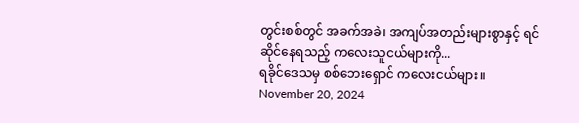တွင်းစစ်တွင် အခက်အခဲ၊ အကျပ်အတည်းများစွာနှင့် ရင်ဆိုင်နေရသည့် ကလေးသူငယ်များကို...
ရခိုင်ဒေသမှ စစ်ဘေးရှောင် ကလေးငယ်များ။
November 20, 2024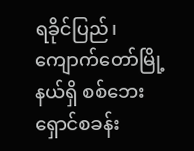ရခိုင်ပြည်၊ ကျောက်တော်မြို့နယ်ရှိ စစ်ဘေးရှောင်စခန်း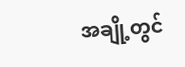အချို့တွင်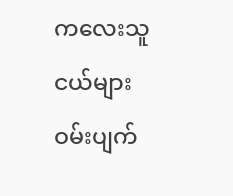ကလေးသူငယ်များ ဝမ်းပျက်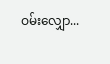ဝမ်းလျှော...